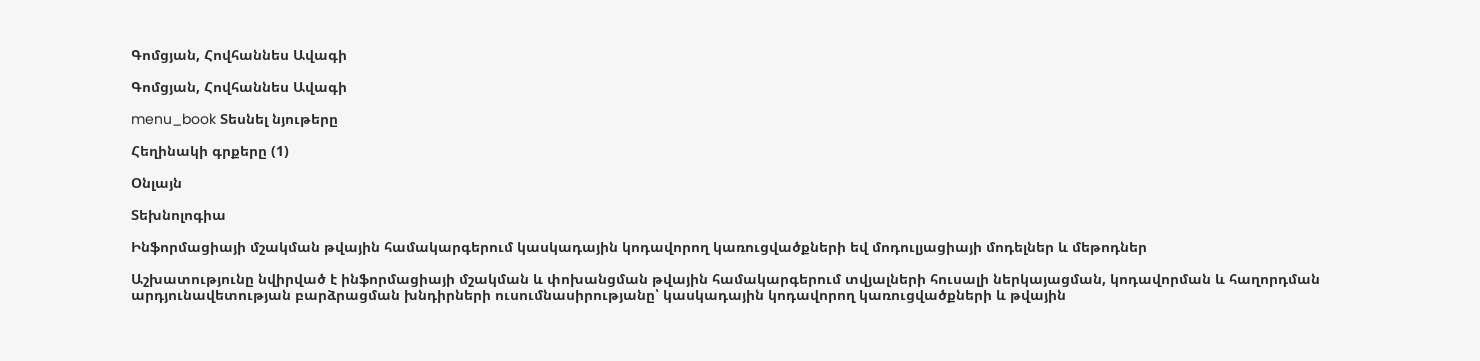Գոմցյան, Հովհաննես Ավագի

Գոմցյան, Հովհաննես Ավագի

menu_book Տեսնել նյութերը

Հեղինակի գրքերը (1)

Օնլայն

Տեխնոլոգիա

Ինֆորմացիայի մշակման թվային համակարգերում կասկադային կոդավորող կառուցվածքների եվ մոդուլյացիայի մոդելներ և մեթոդներ

Աշխատությունը նվիրված է ինֆորմացիայի մշակման և փոխանցման թվային համակարգերում տվյալների հուսալի ներկայացման, կոդավորման և հաղորդման արդյունավետության բարձրացման խնդիրների ուսումնասիրությանը՝ կասկադային կոդավորող կառուցվածքների և թվային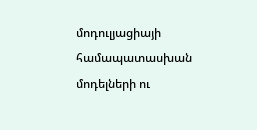մոդուլյացիայի համապատասխան մոդելների ու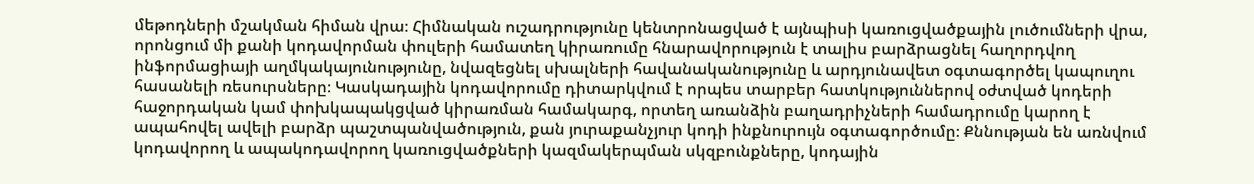մեթոդների մշակման հիման վրա։ Հիմնական ուշադրությունը կենտրոնացված է այնպիսի կառուցվածքային լուծումների վրա, որոնցում մի քանի կոդավորման փուլերի համատեղ կիրառումը հնարավորություն է տալիս բարձրացնել հաղորդվող ինֆորմացիայի աղմկակայունությունը, նվազեցնել սխալների հավանականությունը և արդյունավետ օգտագործել կապուղու հասանելի ռեսուրսները։ Կասկադային կոդավորումը դիտարկվում է որպես տարբեր հատկություններով օժտված կոդերի հաջորդական կամ փոխկապակցված կիրառման համակարգ, որտեղ առանձին բաղադրիչների համադրումը կարող է ապահովել ավելի բարձր պաշտպանվածություն, քան յուրաքանչյուր կոդի ինքնուրույն օգտագործումը։ Քննության են առնվում կոդավորող և ապակոդավորող կառուցվածքների կազմակերպման սկզբունքները, կոդային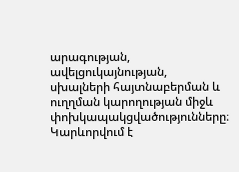արագության, ավելցուկայնության, սխալների հայտնաբերման և ուղղման կարողության միջև փոխկապակցվածությունները։ Կարևորվում է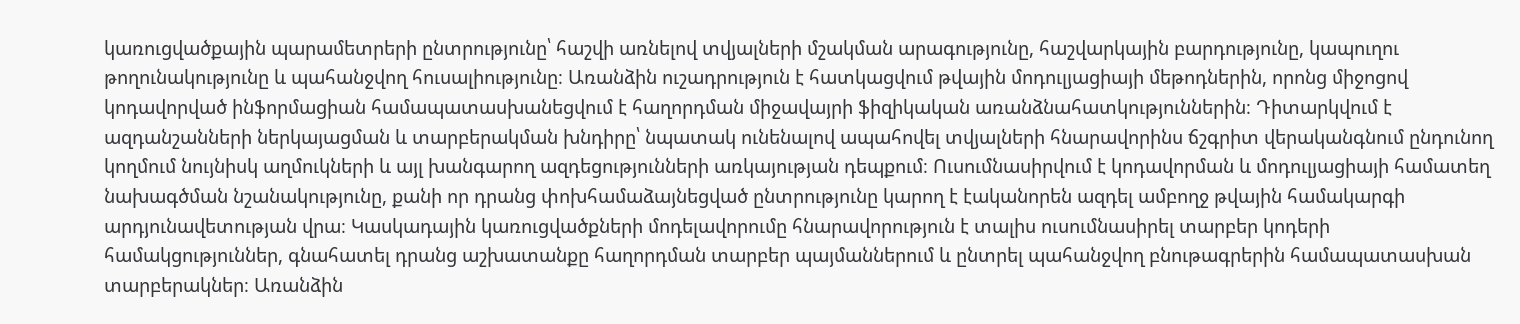կառուցվածքային պարամետրերի ընտրությունը՝ հաշվի առնելով տվյալների մշակման արագությունը, հաշվարկային բարդությունը, կապուղու թողունակությունը և պահանջվող հուսալիությունը։ Առանձին ուշադրություն է հատկացվում թվային մոդուլյացիայի մեթոդներին, որոնց միջոցով կոդավորված ինֆորմացիան համապատասխանեցվում է հաղորդման միջավայրի ֆիզիկական առանձնահատկություններին։ Դիտարկվում է ազդանշանների ներկայացման և տարբերակման խնդիրը՝ նպատակ ունենալով ապահովել տվյալների հնարավորինս ճշգրիտ վերականգնում ընդունող կողմում նույնիսկ աղմուկների և այլ խանգարող ազդեցությունների առկայության դեպքում։ Ուսումնասիրվում է կոդավորման և մոդուլյացիայի համատեղ նախագծման նշանակությունը, քանի որ դրանց փոխհամաձայնեցված ընտրությունը կարող է էականորեն ազդել ամբողջ թվային համակարգի արդյունավետության վրա։ Կասկադային կառուցվածքների մոդելավորումը հնարավորություն է տալիս ուսումնասիրել տարբեր կոդերի համակցություններ, գնահատել դրանց աշխատանքը հաղորդման տարբեր պայմաններում և ընտրել պահանջվող բնութագրերին համապատասխան տարբերակներ։ Առանձին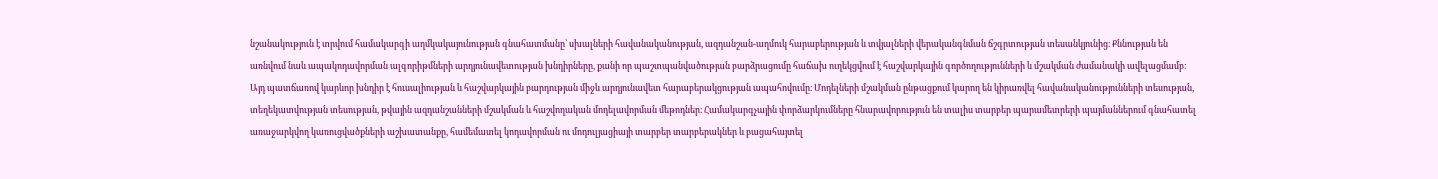նշանակություն է տրվում համակարգի աղմկակայունության գնահատմանը՝ սխալների հավանականության, ազդանշան-աղմուկ հարաբերության և տվյալների վերականգնման ճշգրտության տեսանկյունից։ Քննության են առնվում նաև ապակոդավորման ալգորիթմների արդյունավետության խնդիրները, քանի որ պաշտպանվածության բարձրացումը հաճախ ուղեկցվում է հաշվարկային գործողությունների և մշակման ժամանակի ավելացմամբ։ Այդ պատճառով կարևոր խնդիր է հուսալիության և հաշվարկային բարդության միջև արդյունավետ հարաբերակցության ապահովումը։ Մոդելների մշակման ընթացքում կարող են կիրառվել հավանականությունների տեսության, տեղեկատվության տեսության, թվային ազդանշանների մշակման և հաշվողական մոդելավորման մեթոդներ։ Համակարգչային փորձարկումները հնարավորություն են տալիս տարբեր պարամետրերի պայմաններում գնահատել առաջարկվող կառուցվածքների աշխատանքը, համեմատել կոդավորման ու մոդուլյացիայի տարբեր տարբերակներ և բացահայտել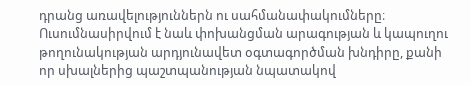դրանց առավելություններն ու սահմանափակումները։ Ուսումնասիրվում է նաև փոխանցման արագության և կապուղու թողունակության արդյունավետ օգտագործման խնդիրը, քանի որ սխալներից պաշտպանության նպատակով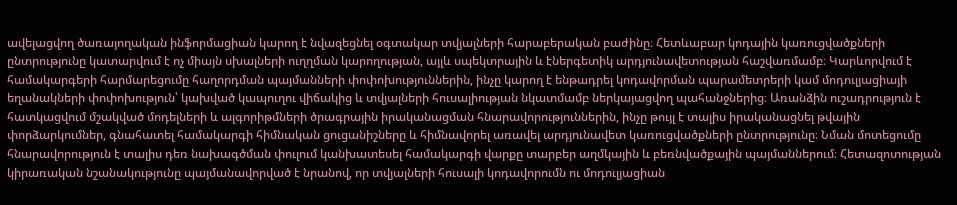ավելացվող ծառայողական ինֆորմացիան կարող է նվազեցնել օգտակար տվյալների հարաբերական բաժինը։ Հետևաբար կոդային կառուցվածքների ընտրությունը կատարվում է ոչ միայն սխալների ուղղման կարողության, այլև սպեկտրային և էներգետիկ արդյունավետության հաշվառմամբ։ Կարևորվում է համակարգերի հարմարեցումը հաղորդման պայմանների փոփոխություններին, ինչը կարող է ենթադրել կոդավորման պարամետրերի կամ մոդուլյացիայի եղանակների փոփոխություն՝ կախված կապուղու վիճակից և տվյալների հուսալիության նկատմամբ ներկայացվող պահանջներից։ Առանձին ուշադրություն է հատկացվում մշակված մոդելների և ալգորիթմների ծրագրային իրականացման հնարավորություններին, ինչը թույլ է տալիս իրականացնել թվային փորձարկումներ, գնահատել համակարգի հիմնական ցուցանիշները և հիմնավորել առավել արդյունավետ կառուցվածքների ընտրությունը։ Նման մոտեցումը հնարավորություն է տալիս դեռ նախագծման փուլում կանխատեսել համակարգի վարքը տարբեր աղմկային և բեռնվածքային պայմաններում։ Հետազոտության կիրառական նշանակությունը պայմանավորված է նրանով, որ տվյալների հուսալի կոդավորումն ու մոդուլյացիան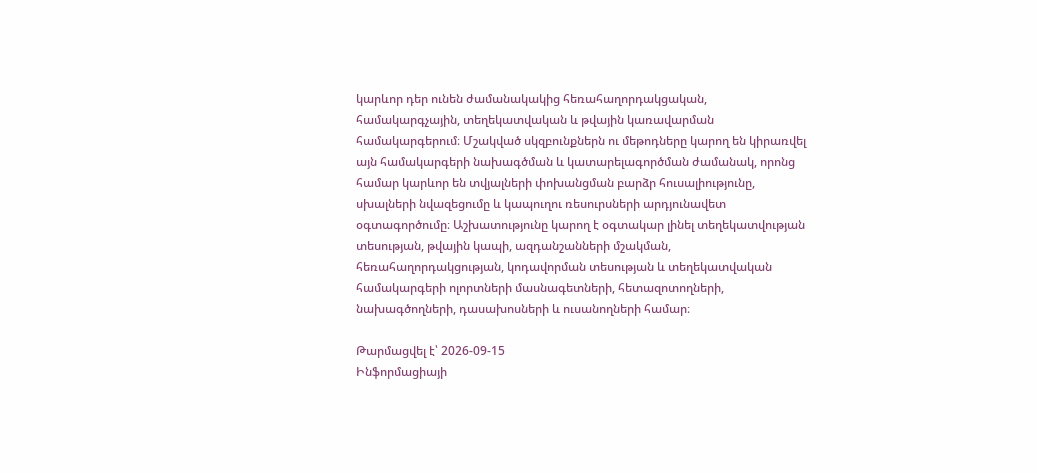կարևոր դեր ունեն ժամանակակից հեռահաղորդակցական, համակարգչային, տեղեկատվական և թվային կառավարման համակարգերում։ Մշակված սկզբունքներն ու մեթոդները կարող են կիրառվել այն համակարգերի նախագծման և կատարելագործման ժամանակ, որոնց համար կարևոր են տվյալների փոխանցման բարձր հուսալիությունը, սխալների նվազեցումը և կապուղու ռեսուրսների արդյունավետ օգտագործումը։ Աշխատությունը կարող է օգտակար լինել տեղեկատվության տեսության, թվային կապի, ազդանշանների մշակման, հեռահաղորդակցության, կոդավորման տեսության և տեղեկատվական համակարգերի ոլորտների մասնագետների, հետազոտողների, նախագծողների, դասախոսների և ուսանողների համար։

Թարմացվել է՝ 2026-09-15
Ինֆորմացիայի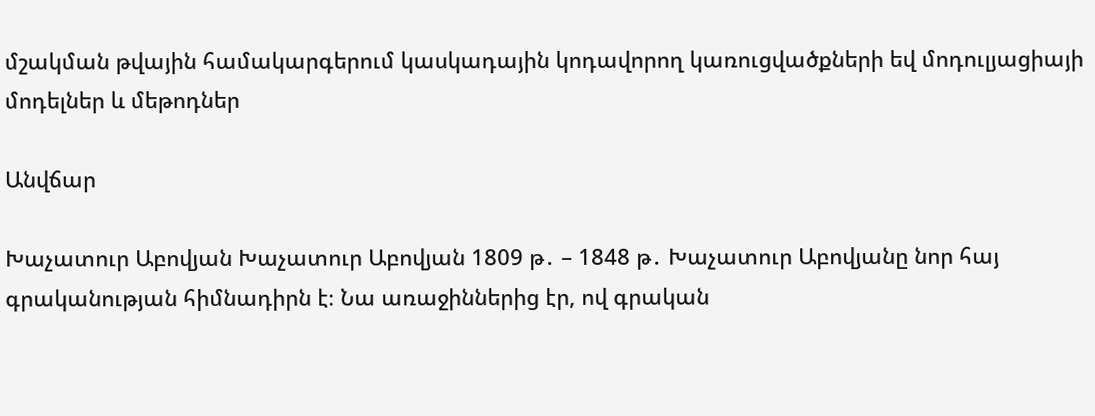մշակման թվային համակարգերում կասկադային կոդավորող կառուցվածքների եվ մոդուլյացիայի մոդելներ և մեթոդներ

Անվճար

Խաչատուր Աբովյան Խաչատուր Աբովյան 1809 թ․ – 1848 թ․ Խաչատուր Աբովյանը նոր հայ գրականության հիմնադիրն է։ Նա առաջիններից էր, ով գրական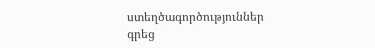ստեղծագործություններ գրեց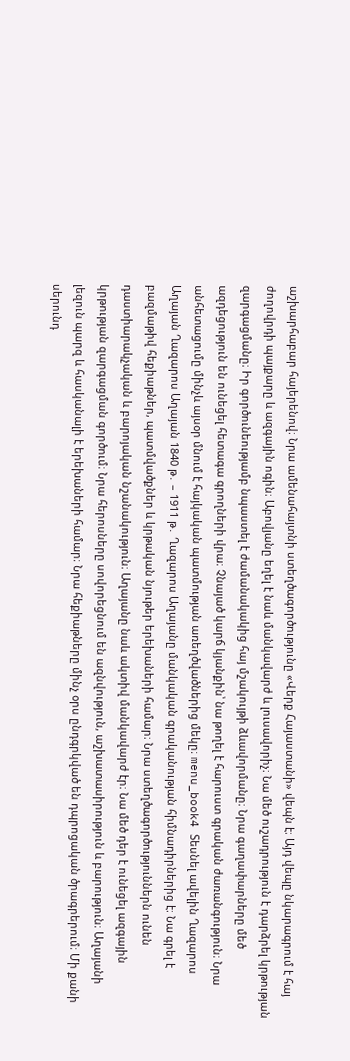աշխարհաբար հայերենով։ Նրա ամենահայտնի ստեղծագործությունը «Վերք Հայաստանի» վեպն է։ Այդ վեպը նկարագրում է հայ ժողովրդի պայքարը և ազգային ոգին։ Աբովյանը եղել է նաև մանկավարժ և լուսավորիչ։ Նա մեծ ուշադրություն է դարձրել կրթության զարգացմանը։ Իր գործունեությամբ նպաստել է ժամանակակից հայ մշակույթի ձևավորմանը։ Նրա գաղափարները մեծ ազդեցություն են ունեցել հետագա գրողների վրա։ Չնայած կարճ կյանքին՝ նա թողել է հարուստ գրական ժառանգություն։ Նրա անհետացումը մինչև այսօր մնում է հայկական պատմության առեղծվածներից մեկը։ menu_book4 Տեսնել ավելին Ղազարոս Աղայան Ղազարոս Աղայան 1840 թ․ – 1911 թ․ Ղազարոս Աղայանը մանկական գրականության հիմնադիրներից է։ Նա գրել է բազմաթիվ հեքիաթներ, պատմվածքներ և կրթական նյութեր երեխաների համար։ Նրա ստեղծագործություններն ունեն դաստիարակչական և բարոյական նշանակություն։ Աղայանը նաև ակտիվ մանկավարժ էր։ Նա մեծ դեր է ունեցել ազգային կրթության զարգացման գործում։ Նրա հերոսները սովորեցնում են ազնվություն, աշխատասիրություն և բարություն։ Աղայանի լեզուն պարզ և հասկանալի է երեխաների համար։ Նրա հեքիաթները մինչ օրս ընդգրկված են դպրոցական ծրագրերում։ Մի քանի սերունդ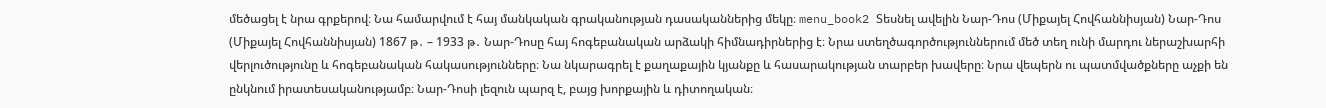մեծացել է նրա գրքերով։ Նա համարվում է հայ մանկական գրականության դասականներից մեկը։ menu_book2 Տեսնել ավելին Նար-Դոս (Միքայել Հովհաննիսյան) Նար-Դոս (Միքայել Հովհաննիսյան) 1867 թ․ – 1933 թ․ Նար-Դոսը հայ հոգեբանական արձակի հիմնադիրներից է։ Նրա ստեղծագործություններում մեծ տեղ ունի մարդու ներաշխարհի վերլուծությունը և հոգեբանական հակասությունները։ Նա նկարագրել է քաղաքային կյանքը և հասարակության տարբեր խավերը։ Նրա վեպերն ու պատմվածքները աչքի են ընկնում իրատեսականությամբ։ Նար-Դոսի լեզուն պարզ է, բայց խորքային և դիտողական։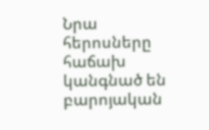Նրա հերոսները հաճախ կանգնած են բարոյական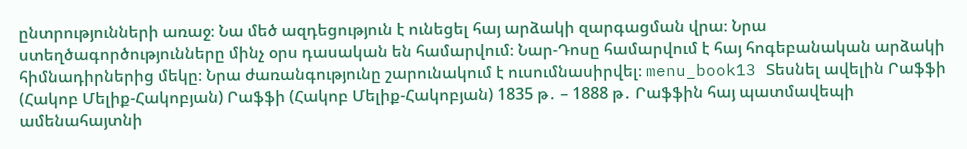ընտրությունների առաջ։ Նա մեծ ազդեցություն է ունեցել հայ արձակի զարգացման վրա։ Նրա ստեղծագործությունները մինչ օրս դասական են համարվում։ Նար-Դոսը համարվում է հայ հոգեբանական արձակի հիմնադիրներից մեկը։ Նրա ժառանգությունը շարունակում է ուսումնասիրվել։ menu_book13 Տեսնել ավելին Րաֆֆի (Հակոբ Մելիք-Հակոբյան) Րաֆֆի (Հակոբ Մելիք-Հակոբյան) 1835 թ․ – 1888 թ․ Րաֆֆին հայ պատմավեպի ամենահայտնի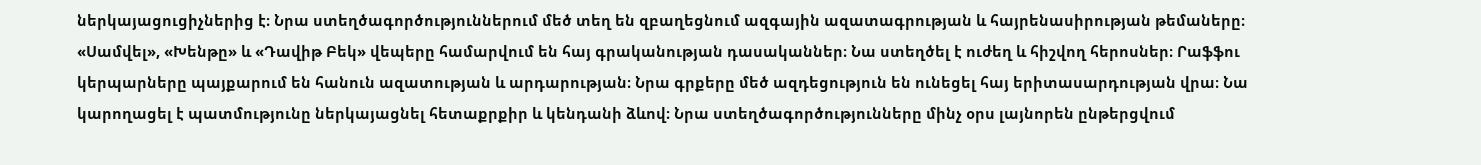ներկայացուցիչներից է։ Նրա ստեղծագործություններում մեծ տեղ են զբաղեցնում ազգային ազատագրության և հայրենասիրության թեմաները։ «Սամվել», «Խենթը» և «Դավիթ Բեկ» վեպերը համարվում են հայ գրականության դասականներ։ Նա ստեղծել է ուժեղ և հիշվող հերոսներ։ Րաֆֆու կերպարները պայքարում են հանուն ազատության և արդարության։ Նրա գրքերը մեծ ազդեցություն են ունեցել հայ երիտասարդության վրա։ Նա կարողացել է պատմությունը ներկայացնել հետաքրքիր և կենդանի ձևով։ Նրա ստեղծագործությունները մինչ օրս լայնորեն ընթերցվում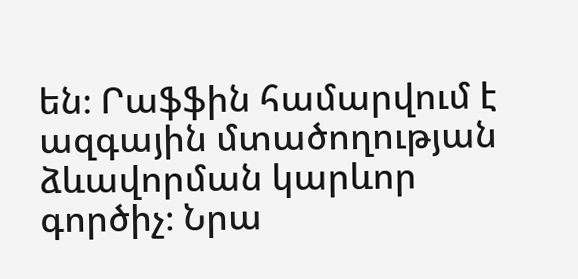են։ Րաֆֆին համարվում է ազգային մտածողության ձևավորման կարևոր գործիչ։ Նրա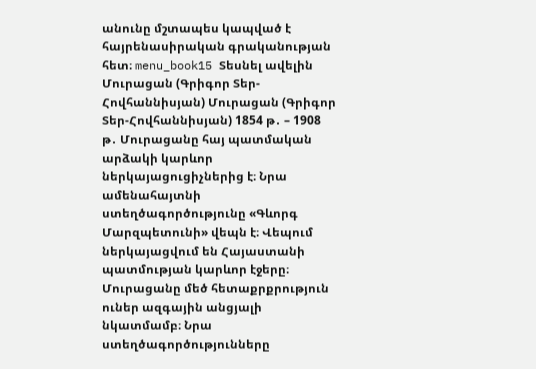անունը մշտապես կապված է հայրենասիրական գրականության հետ։ menu_book15 Տեսնել ավելին Մուրացան (Գրիգոր Տեր-Հովհաննիսյան) Մուրացան (Գրիգոր Տեր-Հովհաննիսյան) 1854 թ․ – 1908 թ․ Մուրացանը հայ պատմական արձակի կարևոր ներկայացուցիչներից է։ Նրա ամենահայտնի ստեղծագործությունը «Գևորգ Մարզպետունի» վեպն է։ Վեպում ներկայացվում են Հայաստանի պատմության կարևոր էջերը։ Մուրացանը մեծ հետաքրքրություն ուներ ազգային անցյալի նկատմամբ։ Նրա ստեղծագործությունները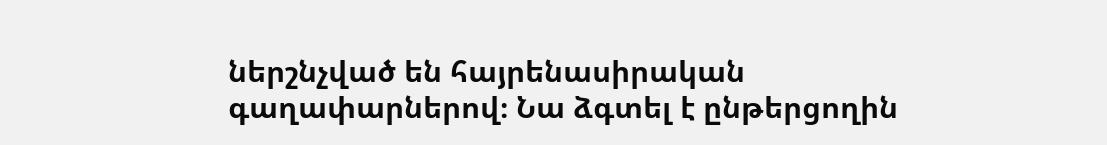ներշնչված են հայրենասիրական գաղափարներով։ Նա ձգտել է ընթերցողին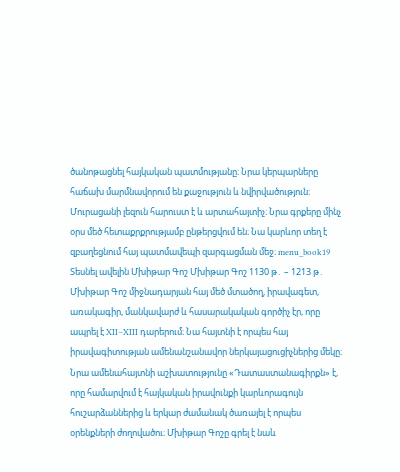ծանոթացնել հայկական պատմությանը։ Նրա կերպարները հաճախ մարմնավորում են քաջություն և նվիրվածություն։ Մուրացանի լեզուն հարուստ է և արտահայտիչ։ Նրա գրքերը մինչ օրս մեծ հետաքրքրությամբ ընթերցվում են։ Նա կարևոր տեղ է զբաղեցնում հայ պատմավեպի զարգացման մեջ։ menu_book19 Տեսնել ավելին Մխիթար Գոշ Մխիթար Գոշ 1130 թ․ – 1213 թ․ Մխիթար Գոշ միջնադարյան հայ մեծ մտածող, իրավագետ, առակագիր, մանկավարժ և հասարակական գործիչ էր, որը ապրել է XII–XIII դարերում։ Նա հայտնի է որպես հայ իրավագիտության ամենանշանավոր ներկայացուցիչներից մեկը։ Նրա ամենահայտնի աշխատությունը «Դատաստանագիրքն» է, որը համարվում է հայկական իրավունքի կարևորագույն հուշարձաններից և երկար ժամանակ ծառայել է որպես օրենքների ժողովածու։ Մխիթար Գոշը գրել է նաև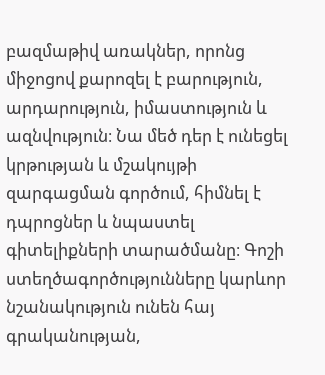բազմաթիվ առակներ, որոնց միջոցով քարոզել է բարություն, արդարություն, իմաստություն և ազնվություն։ Նա մեծ դեր է ունեցել կրթության և մշակույթի զարգացման գործում, հիմնել է դպրոցներ և նպաստել գիտելիքների տարածմանը։ Գոշի ստեղծագործությունները կարևոր նշանակություն ունեն հայ գրականության,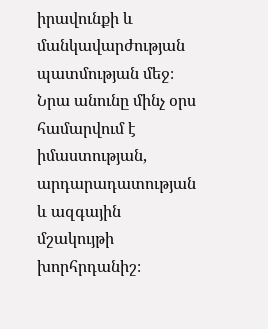իրավունքի և մանկավարժության պատմության մեջ։ Նրա անունը մինչ օրս համարվում է իմաստության, արդարադատության և ազգային մշակույթի խորհրդանիշ։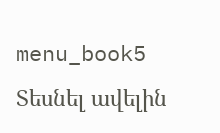menu_book5 Տեսնել ավելին